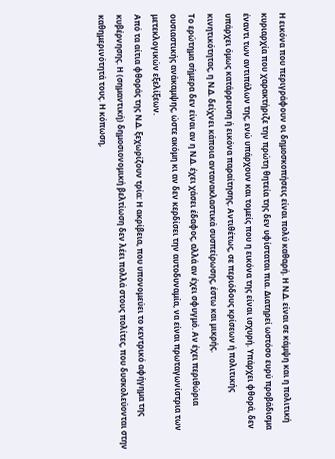Η εικόνα που περιγράφουν οι δημοσκοπήσεις είναι πολύ καθαρή. Η Ν.Δ. είναι σε κάμψη και η πολιτική κυριαρχία που χαρακτήριζε την πρώτη θητεία της δεν υφίσταται πια. Διατηρεί ωστόσο ευρύ προβάδισμα έναντι των αντιπάλων της, ενώ υπάρχουν και τομείς που η εικόνα της είναι ισχυρή. Υπάρχει φθορά, δεν υπάρχει όμως κατάρρευση ή εικόνα παραίτησης. Αντιθέτως, σε περιόδους κρίσεων ή πολιτικής κινητικότητας, η Ν.Δ. δείχνει κάποια αντανακλαστικά συσπείρωσης, έστω και μικρής.
Το ερώτημα σήμερα δεν είναι αν η Ν.Δ. έχει χάσει έδαφος, αλλά αν έχει σφυγμό. Αν έχει περιθώρια ουσιαστικής ανάκαμψης, ώστε ακόμη κι αν δεν κερδίσει την αυτοδυναμία, να είναι πρωταγωνίστρια των μετεκλογικών εξελίξεων.
Από τα αίτια φθοράς της Ν.Δ. ξεχωρίζουν τρία: Η ακρίβεια, που υπονομεύει το κεντρικό αφήγημα της κυβέρνησης. Η (σημαντική) δημοσιονομική βελτίωση δεν λέει πολλά στους πολίτες, που δυσκολεύονται στην καθημερινότητά τους. Η κόπωση,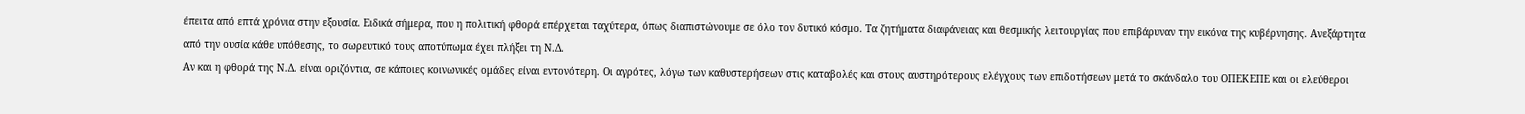έπειτα από επτά χρόνια στην εξουσία. Ειδικά σήμερα, που η πολιτική φθορά επέρχεται ταχύτερα, όπως διαπιστώνουμε σε όλο τον δυτικό κόσμο. Τα ζητήματα διαφάνειας και θεσμικής λειτουργίας που επιβάρυναν την εικόνα της κυβέρνησης. Ανεξάρτητα από την ουσία κάθε υπόθεσης, το σωρευτικό τους αποτύπωμα έχει πλήξει τη Ν.Δ.
Αν και η φθορά της Ν.Δ. είναι οριζόντια, σε κάποιες κοινωνικές ομάδες είναι εντονότερη. Οι αγρότες, λόγω των καθυστερήσεων στις καταβολές και στους αυστηρότερους ελέγχους των επιδοτήσεων μετά το σκάνδαλο του ΟΠΕΚΕΠΕ και οι ελεύθεροι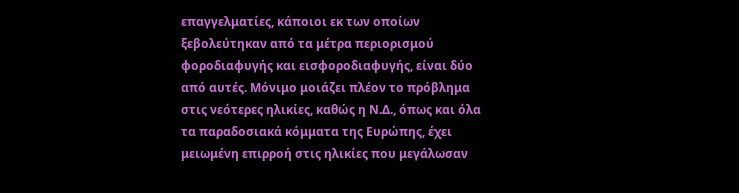επαγγελματίες, κάποιοι εκ των οποίων ξεβολεύτηκαν από τα μέτρα περιορισμού φοροδιαφυγής και εισφοροδιαφυγής, είναι δύο από αυτές. Μόνιμο μοιάζει πλέον το πρόβλημα στις νεότερες ηλικίες, καθώς η Ν.Δ., όπως και όλα τα παραδοσιακά κόμματα της Ευρώπης, έχει μειωμένη επιρροή στις ηλικίες που μεγάλωσαν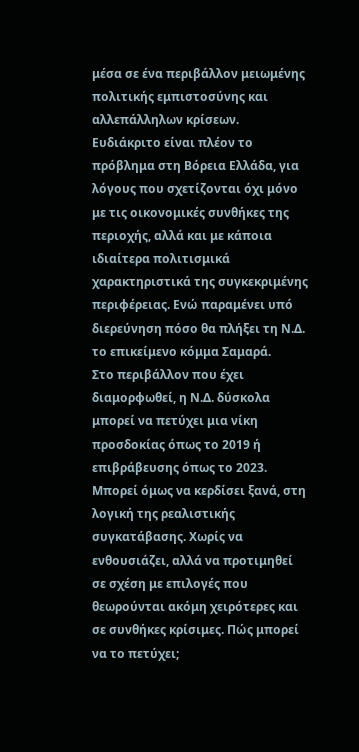μέσα σε ένα περιβάλλον μειωμένης πολιτικής εμπιστοσύνης και αλλεπάλληλων κρίσεων. Ευδιάκριτο είναι πλέον το πρόβλημα στη Βόρεια Ελλάδα, για λόγους που σχετίζονται όχι μόνο με τις οικονομικές συνθήκες της περιοχής, αλλά και με κάποια ιδιαίτερα πολιτισμικά χαρακτηριστικά της συγκεκριμένης περιφέρειας. Ενώ παραμένει υπό διερεύνηση πόσο θα πλήξει τη Ν.Δ. το επικείμενο κόμμα Σαμαρά.
Στο περιβάλλον που έχει διαμορφωθεί, η Ν.Δ. δύσκολα μπορεί να πετύχει μια νίκη προσδοκίας όπως το 2019 ή επιβράβευσης όπως το 2023. Μπορεί όμως να κερδίσει ξανά, στη λογική της ρεαλιστικής συγκατάβασης. Χωρίς να ενθουσιάζει, αλλά να προτιμηθεί σε σχέση με επιλογές που θεωρούνται ακόμη χειρότερες και σε συνθήκες κρίσιμες. Πώς μπορεί να το πετύχει;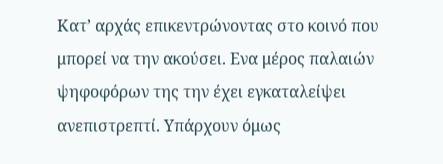Κατ’ αρχάς επικεντρώνοντας στο κοινό που μπορεί να την ακούσει. Ενα μέρος παλαιών ψηφοφόρων της την έχει εγκαταλείψει ανεπιστρεπτί. Υπάρχουν όμως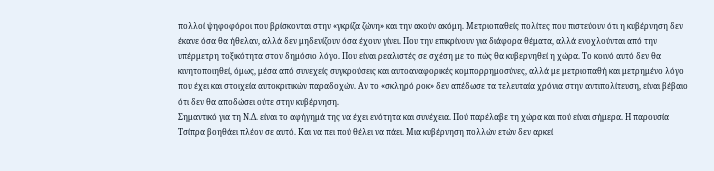πολλοί ψηφοφόροι που βρίσκονται στην «γκρίζα ζώνη» και την ακούν ακόμη. Μετριοπαθείς πολίτες που πιστεύουν ότι η κυβέρνηση δεν έκανε όσα θα ήθελαν, αλλά δεν μηδενίζουν όσα έχουν γίνει. Που την επικρίνουν για διάφορα θέματα, αλλά ενοχλούνται από την υπέρμετρη τοξικότητα στον δημόσιο λόγο. Που είναι ρεαλιστές σε σχέση με το πώς θα κυβερνηθεί η χώρα. Το κοινό αυτό δεν θα κινητοποιηθεί, όμως, μέσα από συνεχείς συγκρούσεις και αυτοαναφορικές κομπορρημοσύνες, αλλά με μετριοπαθή και μετρημένο λόγο που έχει και στοιχεία αυτοκριτικών παραδοχών. Αν το «σκληρό ροκ» δεν απέδωσε τα τελευταία χρόνια στην αντιπολίτευση, είναι βέβαιο ότι δεν θα αποδώσει ούτε στην κυβέρνηση.
Σημαντικό για τη Ν.Δ. είναι το αφήγημά της να έχει ενότητα και συνέχεια. Πού παρέλαβε τη χώρα και πού είναι σήμερα. Η παρουσία Τσίπρα βοηθάει πλέον σε αυτό. Και να πει πού θέλει να πάει. Μια κυβέρνηση πολλών ετών δεν αρκεί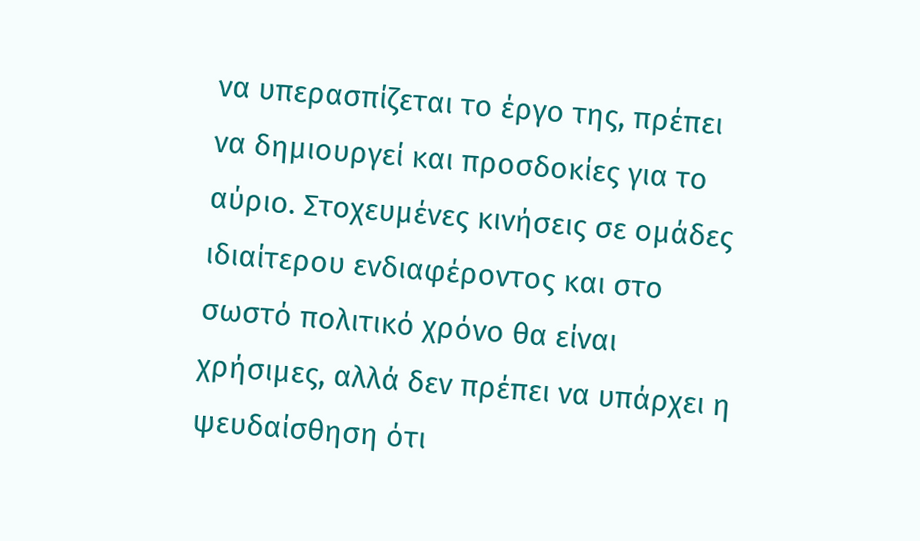να υπερασπίζεται το έργο της, πρέπει να δημιουργεί και προσδοκίες για το αύριο. Στοχευμένες κινήσεις σε ομάδες ιδιαίτερου ενδιαφέροντος και στο σωστό πολιτικό χρόνο θα είναι χρήσιμες, αλλά δεν πρέπει να υπάρχει η ψευδαίσθηση ότι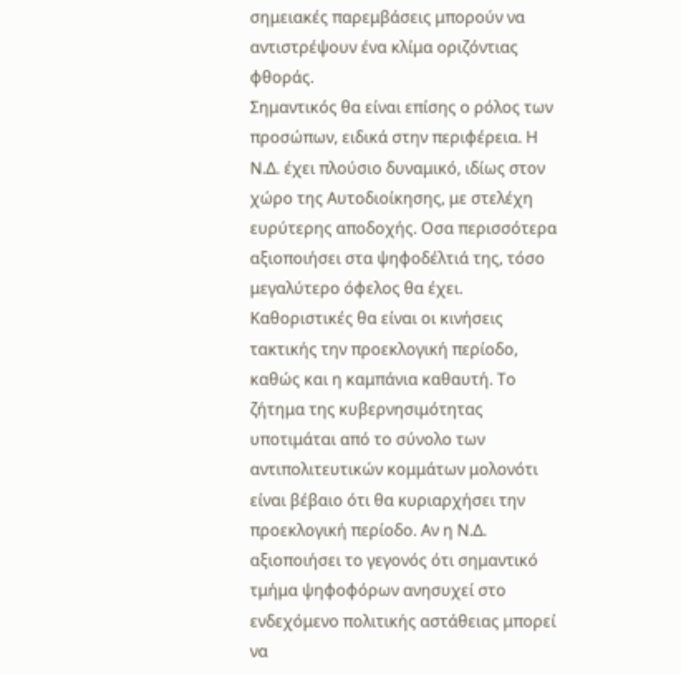σημειακές παρεμβάσεις μπορούν να αντιστρέψουν ένα κλίμα οριζόντιας φθοράς.
Σημαντικός θα είναι επίσης ο ρόλος των προσώπων, ειδικά στην περιφέρεια. Η Ν.Δ. έχει πλούσιο δυναμικό, ιδίως στον χώρο της Αυτοδιοίκησης, με στελέχη ευρύτερης αποδοχής. Οσα περισσότερα αξιοποιήσει στα ψηφοδέλτιά της, τόσο μεγαλύτερο όφελος θα έχει.
Καθοριστικές θα είναι οι κινήσεις τακτικής την προεκλογική περίοδο, καθώς και η καμπάνια καθαυτή. Το ζήτημα της κυβερνησιμότητας υποτιμάται από το σύνολο των αντιπολιτευτικών κομμάτων μολονότι είναι βέβαιο ότι θα κυριαρχήσει την προεκλογική περίοδο. Αν η Ν.Δ. αξιοποιήσει το γεγονός ότι σημαντικό τμήμα ψηφοφόρων ανησυχεί στο ενδεχόμενο πολιτικής αστάθειας μπορεί να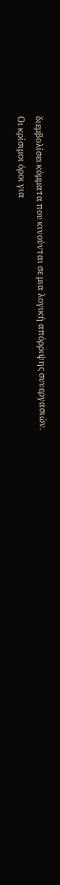διεμβολίσει κόμματα που κινούνται σε μια λογική απόρριψης συνεργασιών.
Οι κρίσιμοι όροι για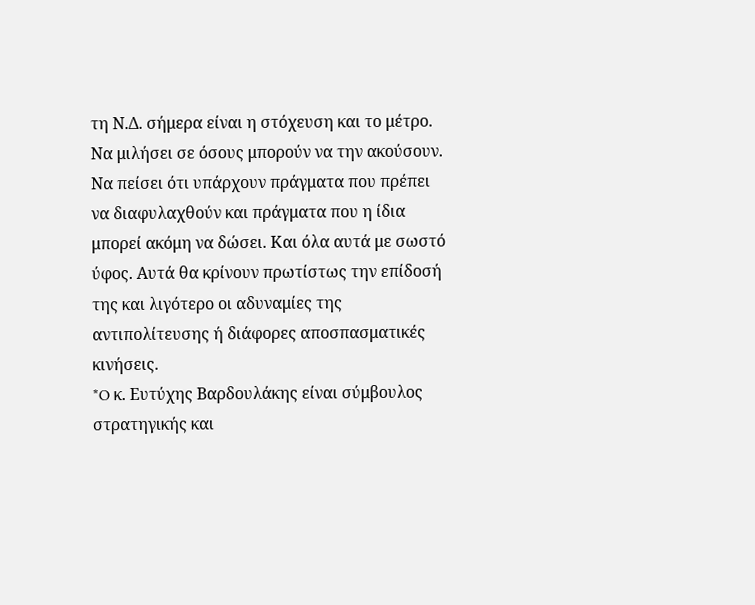τη Ν.Δ. σήμερα είναι η στόχευση και το μέτρο. Να μιλήσει σε όσους μπορούν να την ακούσουν. Να πείσει ότι υπάρχουν πράγματα που πρέπει να διαφυλαχθούν και πράγματα που η ίδια μπορεί ακόμη να δώσει. Και όλα αυτά με σωστό ύφος. Αυτά θα κρίνουν πρωτίστως την επίδοσή της και λιγότερο οι αδυναμίες της αντιπολίτευσης ή διάφορες αποσπασματικές κινήσεις.
*O κ. Ευτύχης Βαρδουλάκης είναι σύμβουλος στρατηγικής και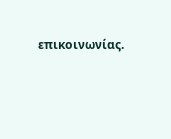επικοινωνίας.